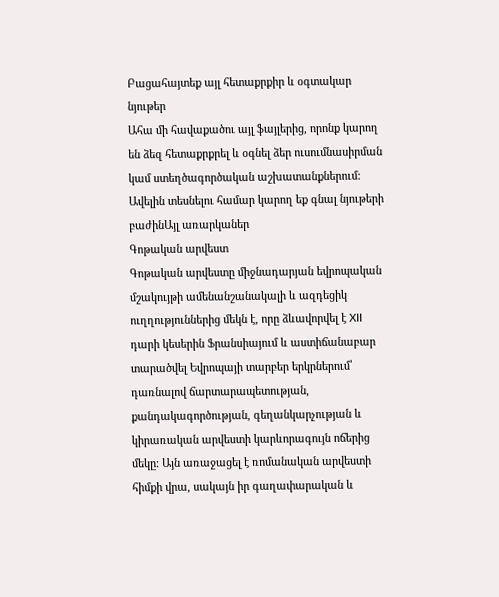Բացահայտեք այլ հետաքրքիր և օգտակար նյութեր
Ահա մի հավաքածու այլ ֆայլերից, որոնք կարող են ձեզ հետաքրքրել և օգնել ձեր ուսումնասիրման կամ ստեղծագործական աշխատանքներում: Ավելին տեսնելու համար կարող եք գնալ նյութերի բաժինԱյլ առարկաներ
Գոթական արվեստ
Գոթական արվեստը միջնադարյան եվրոպական մշակույթի ամենանշանակալի և ազդեցիկ ուղղություններից մեկն է, որը ձևավորվել է XII դարի կեսերին Ֆրանսիայում և աստիճանաբար տարածվել Եվրոպայի տարբեր երկրներում՝ դառնալով ճարտարապետության, քանդակագործության, գեղանկարչության և կիրառական արվեստի կարևորագույն ոճերից մեկը։ Այն առաջացել է ռոմանական արվեստի հիմքի վրա, սակայն իր գաղափարական և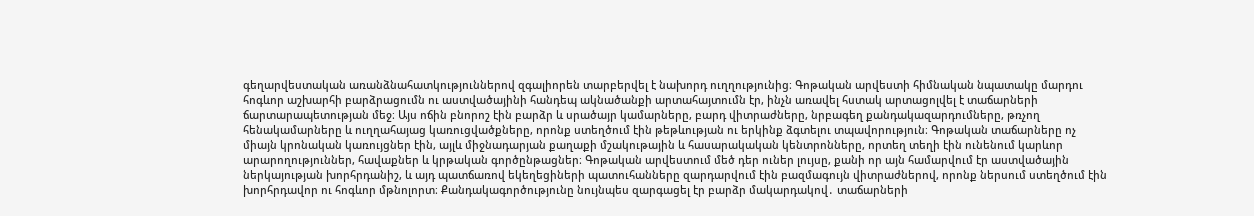գեղարվեստական առանձնահատկություններով զգալիորեն տարբերվել է նախորդ ուղղությունից։ Գոթական արվեստի հիմնական նպատակը մարդու հոգևոր աշխարհի բարձրացումն ու աստվածայինի հանդեպ ակնածանքի արտահայտումն էր, ինչն առավել հստակ արտացոլվել է տաճարների ճարտարապետության մեջ։ Այս ոճին բնորոշ էին բարձր և սրածայր կամարները, բարդ վիտրաժները, նրբագեղ քանդակազարդումները, թռչող հենակամարները և ուղղահայաց կառուցվածքները, որոնք ստեղծում էին թեթևության ու երկինք ձգտելու տպավորություն։ Գոթական տաճարները ոչ միայն կրոնական կառույցներ էին, այլև միջնադարյան քաղաքի մշակութային և հասարակական կենտրոնները, որտեղ տեղի էին ունենում կարևոր արարողություններ, հավաքներ և կրթական գործընթացներ։ Գոթական արվեստում մեծ դեր ուներ լույսը, քանի որ այն համարվում էր աստվածային ներկայության խորհրդանիշ, և այդ պատճառով եկեղեցիների պատուհանները զարդարվում էին բազմագույն վիտրաժներով, որոնք ներսում ստեղծում էին խորհրդավոր ու հոգևոր մթնոլորտ։ Քանդակագործությունը նույնպես զարգացել էր բարձր մակարդակով․ տաճարների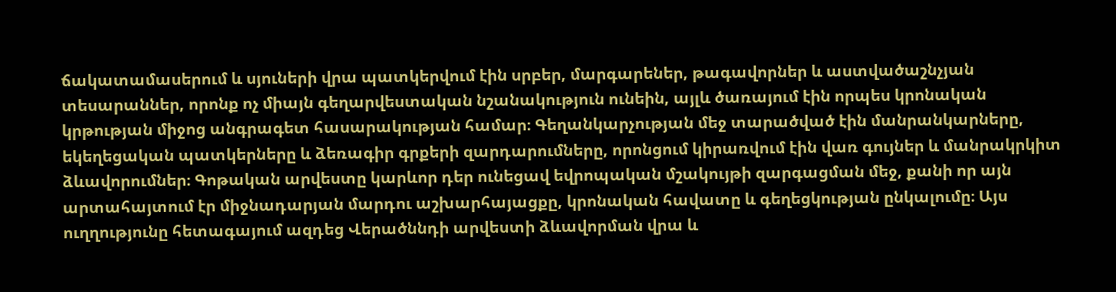ճակատամասերում և սյուների վրա պատկերվում էին սրբեր, մարգարեներ, թագավորներ և աստվածաշնչյան տեսարաններ, որոնք ոչ միայն գեղարվեստական նշանակություն ունեին, այլև ծառայում էին որպես կրոնական կրթության միջոց անգրագետ հասարակության համար։ Գեղանկարչության մեջ տարածված էին մանրանկարները, եկեղեցական պատկերները և ձեռագիր գրքերի զարդարումները, որոնցում կիրառվում էին վառ գույներ և մանրակրկիտ ձևավորումներ։ Գոթական արվեստը կարևոր դեր ունեցավ եվրոպական մշակույթի զարգացման մեջ, քանի որ այն արտահայտում էր միջնադարյան մարդու աշխարհայացքը, կրոնական հավատը և գեղեցկության ընկալումը։ Այս ուղղությունը հետագայում ազդեց Վերածննդի արվեստի ձևավորման վրա և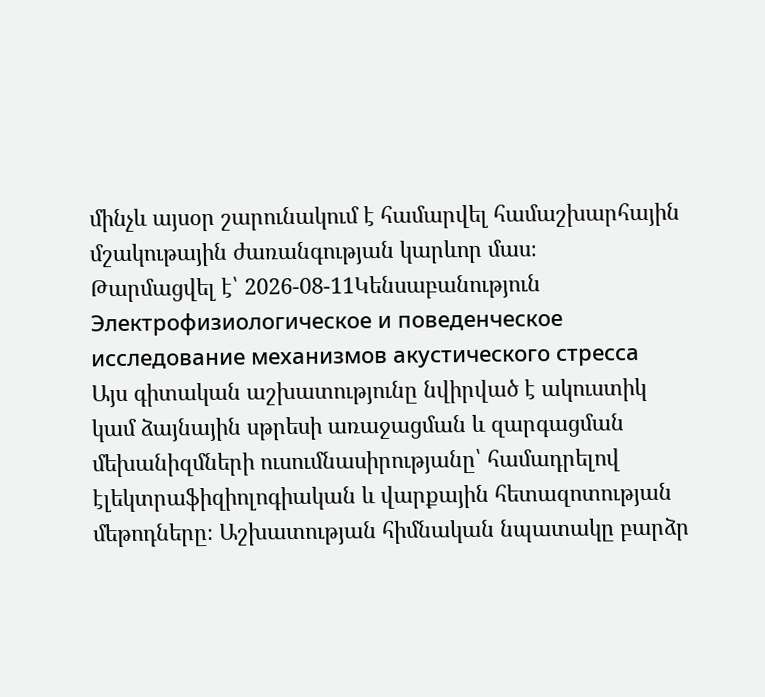մինչև այսօր շարունակում է համարվել համաշխարհային մշակութային ժառանգության կարևոր մաս։
Թարմացվել է՝ 2026-08-11Կենսաբանություն
Электрофизиологическое и поведенческое исследование механизмов акустического стресса
Այս գիտական աշխատությունը նվիրված է ակուստիկ կամ ձայնային սթրեսի առաջացման և զարգացման մեխանիզմների ուսումնասիրությանը՝ համադրելով էլեկտրաֆիզիոլոգիական և վարքային հետազոտության մեթոդները։ Աշխատության հիմնական նպատակը բարձր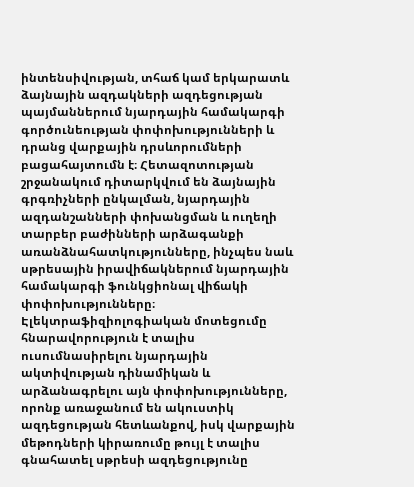ինտենսիվության, տհաճ կամ երկարատև ձայնային ազդակների ազդեցության պայմաններում նյարդային համակարգի գործունեության փոփոխությունների և դրանց վարքային դրսևորումների բացահայտումն է։ Հետազոտության շրջանակում դիտարկվում են ձայնային գրգռիչների ընկալման, նյարդային ազդանշանների փոխանցման և ուղեղի տարբեր բաժինների արձագանքի առանձնահատկությունները, ինչպես նաև սթրեսային իրավիճակներում նյարդային համակարգի ֆունկցիոնալ վիճակի փոփոխությունները։ Էլեկտրաֆիզիոլոգիական մոտեցումը հնարավորություն է տալիս ուսումնասիրելու նյարդային ակտիվության դինամիկան և արձանագրելու այն փոփոխությունները, որոնք առաջանում են ակուստիկ ազդեցության հետևանքով, իսկ վարքային մեթոդների կիրառումը թույլ է տալիս գնահատել սթրեսի ազդեցությունը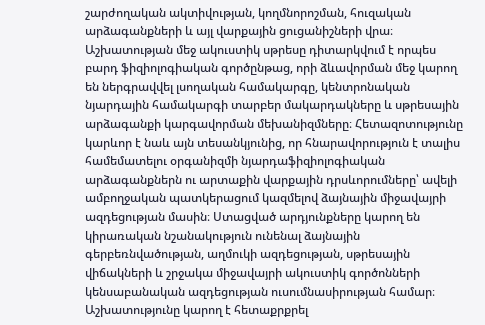շարժողական ակտիվության, կողմնորոշման, հուզական արձագանքների և այլ վարքային ցուցանիշների վրա։ Աշխատության մեջ ակուստիկ սթրեսը դիտարկվում է որպես բարդ ֆիզիոլոգիական գործընթաց, որի ձևավորման մեջ կարող են ներգրավվել լսողական համակարգը, կենտրոնական նյարդային համակարգի տարբեր մակարդակները և սթրեսային արձագանքի կարգավորման մեխանիզմները։ Հետազոտությունը կարևոր է նաև այն տեսանկյունից, որ հնարավորություն է տալիս համեմատելու օրգանիզմի նյարդաֆիզիոլոգիական արձագանքներն ու արտաքին վարքային դրսևորումները՝ ավելի ամբողջական պատկերացում կազմելով ձայնային միջավայրի ազդեցության մասին։ Ստացված արդյունքները կարող են կիրառական նշանակություն ունենալ ձայնային գերբեռնվածության, աղմուկի ազդեցության, սթրեսային վիճակների և շրջակա միջավայրի ակուստիկ գործոնների կենսաբանական ազդեցության ուսումնասիրության համար։ Աշխատությունը կարող է հետաքրքրել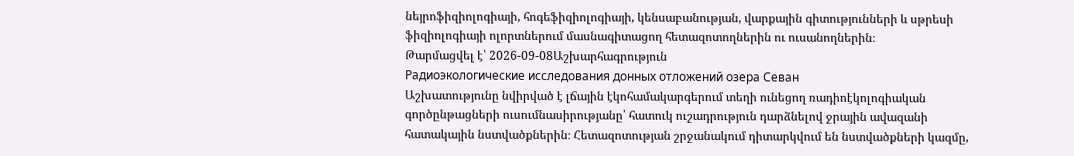նեյրոֆիզիոլոգիայի, հոգեֆիզիոլոգիայի, կենսաբանության, վարքային գիտությունների և սթրեսի ֆիզիոլոգիայի ոլորտներում մասնագիտացող հետազոտողներին ու ուսանողներին։
Թարմացվել է՝ 2026-09-08Աշխարհագրություն
Радиоэкологические исследования донных отложений озера Севан
Աշխատությունը նվիրված է լճային էկոհամակարգերում տեղի ունեցող ռադիոէկոլոգիական գործընթացների ուսումնասիրությանը՝ հատուկ ուշադրություն դարձնելով ջրային ավազանի հատակային նստվածքներին։ Հետազոտության շրջանակում դիտարկվում են նստվածքների կազմը,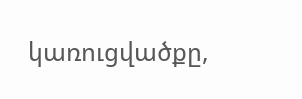կառուցվածքը,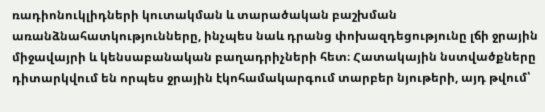ռադիոնուկլիդների կուտակման և տարածական բաշխման առանձնահատկությունները, ինչպես նաև դրանց փոխազդեցությունը լճի ջրային միջավայրի և կենսաբանական բաղադրիչների հետ։ Հատակային նստվածքները դիտարկվում են որպես ջրային էկոհամակարգում տարբեր նյութերի, այդ թվում՝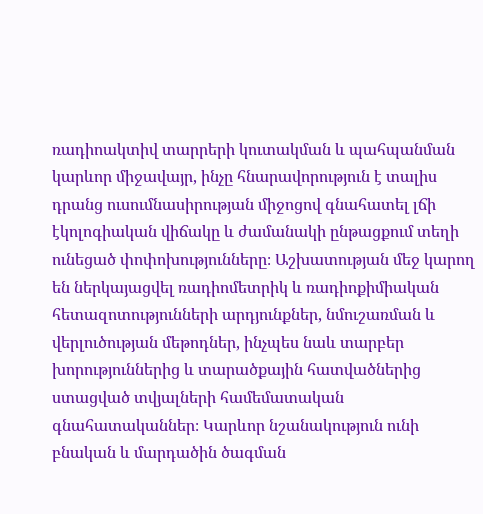ռադիոակտիվ տարրերի կուտակման և պահպանման կարևոր միջավայր, ինչը հնարավորություն է տալիս դրանց ուսումնասիրության միջոցով գնահատել լճի էկոլոգիական վիճակը և ժամանակի ընթացքում տեղի ունեցած փոփոխությունները։ Աշխատության մեջ կարող են ներկայացվել ռադիոմետրիկ և ռադիոքիմիական հետազոտությունների արդյունքներ, նմուշառման և վերլուծության մեթոդներ, ինչպես նաև տարբեր խորություններից և տարածքային հատվածներից ստացված տվյալների համեմատական գնահատականներ։ Կարևոր նշանակություն ունի բնական և մարդածին ծագման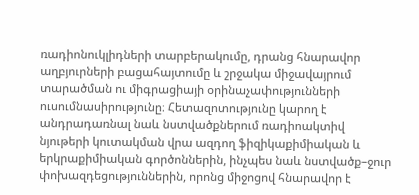ռադիոնուկլիդների տարբերակումը, դրանց հնարավոր աղբյուրների բացահայտումը և շրջակա միջավայրում տարածման ու միգրացիայի օրինաչափությունների ուսումնասիրությունը։ Հետազոտությունը կարող է անդրադառնալ նաև նստվածքներում ռադիոակտիվ նյութերի կուտակման վրա ազդող ֆիզիկաքիմիական և երկրաքիմիական գործոններին, ինչպես նաև նստվածք–ջուր փոխազդեցություններին, որոնց միջոցով հնարավոր է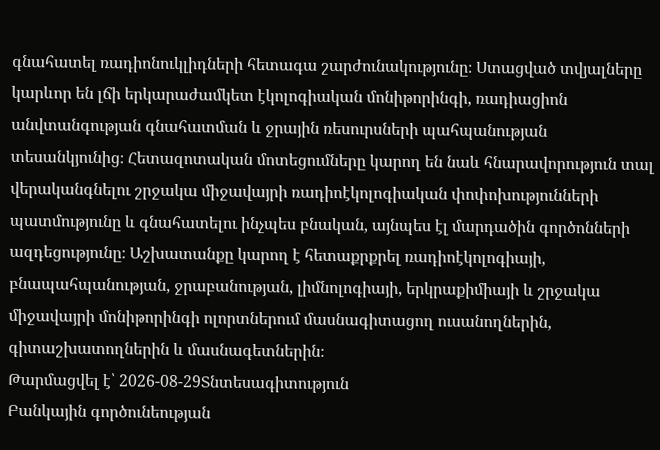գնահատել ռադիոնուկլիդների հետագա շարժունակությունը։ Ստացված տվյալները կարևոր են լճի երկարաժամկետ էկոլոգիական մոնիթորինգի, ռադիացիոն անվտանգության գնահատման և ջրային ռեսուրսների պահպանության տեսանկյունից։ Հետազոտական մոտեցումները կարող են նաև հնարավորություն տալ վերականգնելու շրջակա միջավայրի ռադիոէկոլոգիական փոփոխությունների պատմությունը և գնահատելու ինչպես բնական, այնպես էլ մարդածին գործոնների ազդեցությունը։ Աշխատանքը կարող է հետաքրքրել ռադիոէկոլոգիայի, բնապահպանության, ջրաբանության, լիմնոլոգիայի, երկրաքիմիայի և շրջակա միջավայրի մոնիթորինգի ոլորտներում մասնագիտացող ուսանողներին, գիտաշխատողներին և մասնագետներին։
Թարմացվել է՝ 2026-08-29Տնտեսագիտություն
Բանկային գործունեության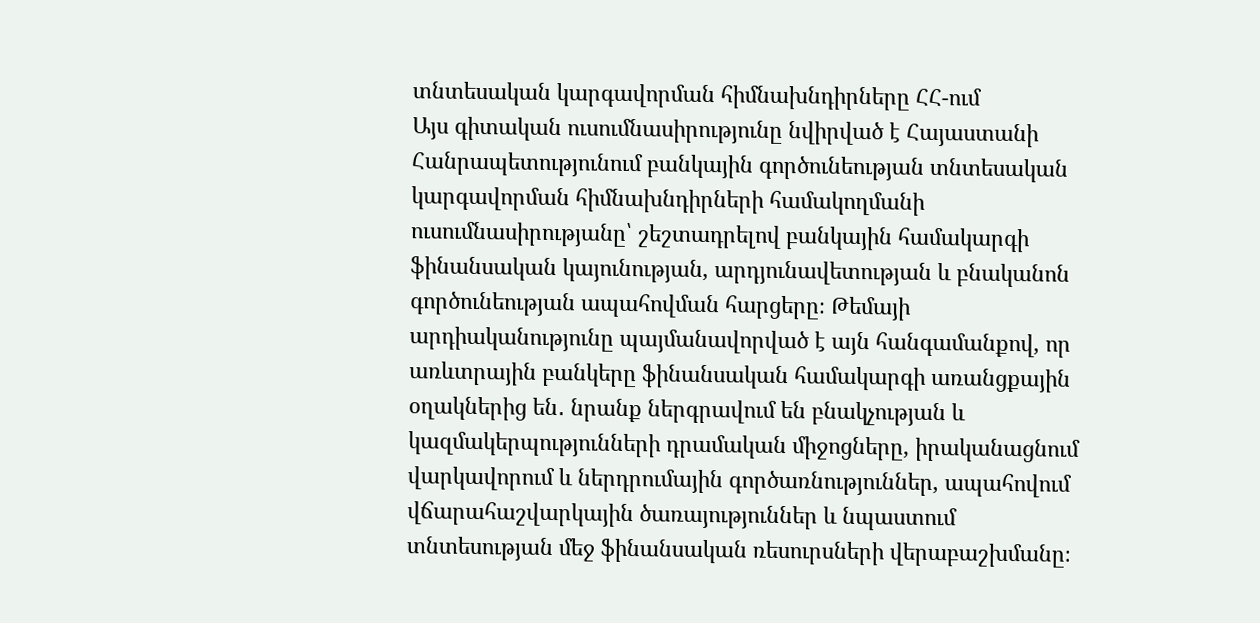տնտեսական կարգավորման հիմնախնդիրները ՀՀ-ում
Այս գիտական ուսումնասիրությունը նվիրված է Հայաստանի Հանրապետությունում բանկային գործունեության տնտեսական կարգավորման հիմնախնդիրների համակողմանի ուսումնասիրությանը՝ շեշտադրելով բանկային համակարգի ֆինանսական կայունության, արդյունավետության և բնականոն գործունեության ապահովման հարցերը։ Թեմայի արդիականությունը պայմանավորված է այն հանգամանքով, որ առևտրային բանկերը ֆինանսական համակարգի առանցքային օղակներից են․ նրանք ներգրավում են բնակչության և կազմակերպությունների դրամական միջոցները, իրականացնում վարկավորում և ներդրումային գործառնություններ, ապահովում վճարահաշվարկային ծառայություններ և նպաստում տնտեսության մեջ ֆինանսական ռեսուրսների վերաբաշխմանը։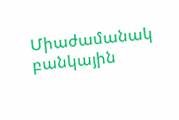Միաժամանակ բանկային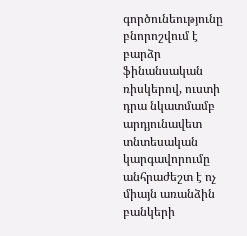գործունեությունը բնորոշվում է բարձր ֆինանսական ռիսկերով, ուստի դրա նկատմամբ արդյունավետ տնտեսական կարգավորումը անհրաժեշտ է ոչ միայն առանձին բանկերի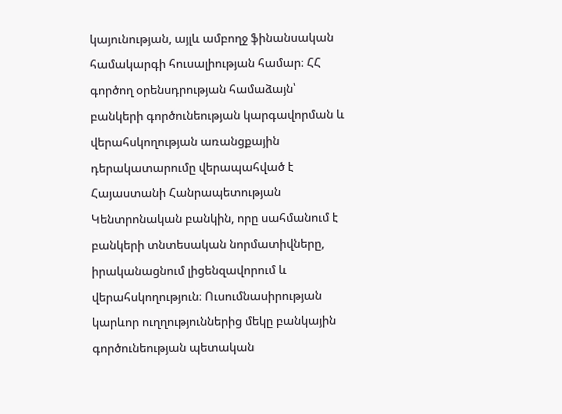կայունության, այլև ամբողջ ֆինանսական համակարգի հուսալիության համար։ ՀՀ գործող օրենսդրության համաձայն՝ բանկերի գործունեության կարգավորման և վերահսկողության առանցքային դերակատարումը վերապահված է Հայաստանի Հանրապետության Կենտրոնական բանկին, որը սահմանում է բանկերի տնտեսական նորմատիվները, իրականացնում լիցենզավորում և վերահսկողություն։ Ուսումնասիրության կարևոր ուղղություններից մեկը բանկային գործունեության պետական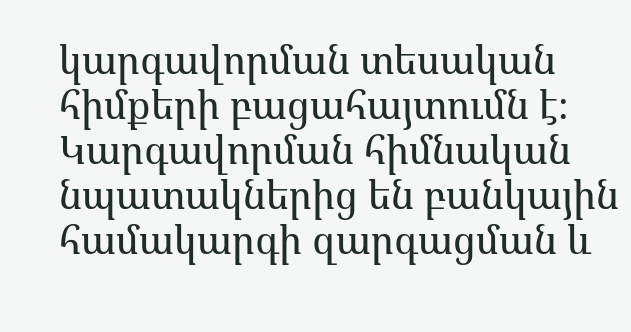կարգավորման տեսական հիմքերի բացահայտումն է։ Կարգավորման հիմնական նպատակներից են բանկային համակարգի զարգացման և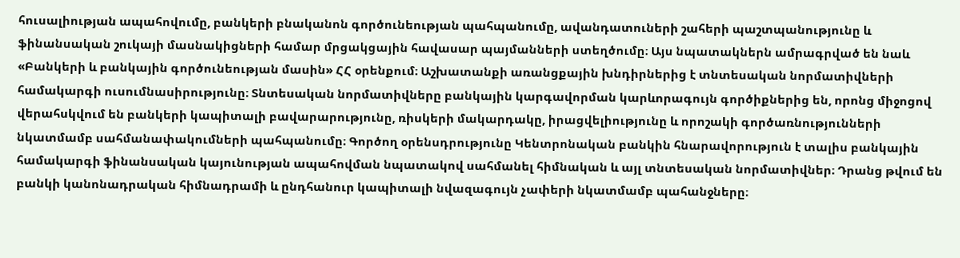հուսալիության ապահովումը, բանկերի բնականոն գործունեության պահպանումը, ավանդատուների շահերի պաշտպանությունը և ֆինանսական շուկայի մասնակիցների համար մրցակցային հավասար պայմանների ստեղծումը։ Այս նպատակներն ամրագրված են նաև «Բանկերի և բանկային գործունեության մասին» ՀՀ օրենքում։ Աշխատանքի առանցքային խնդիրներից է տնտեսական նորմատիվների համակարգի ուսումնասիրությունը։ Տնտեսական նորմատիվները բանկային կարգավորման կարևորագույն գործիքներից են, որոնց միջոցով վերահսկվում են բանկերի կապիտալի բավարարությունը, ռիսկերի մակարդակը, իրացվելիությունը և որոշակի գործառնությունների նկատմամբ սահմանափակումների պահպանումը։ Գործող օրենսդրությունը Կենտրոնական բանկին հնարավորություն է տալիս բանկային համակարգի ֆինանսական կայունության ապահովման նպատակով սահմանել հիմնական և այլ տնտեսական նորմատիվներ։ Դրանց թվում են բանկի կանոնադրական հիմնադրամի և ընդհանուր կապիտալի նվազագույն չափերի նկատմամբ պահանջները։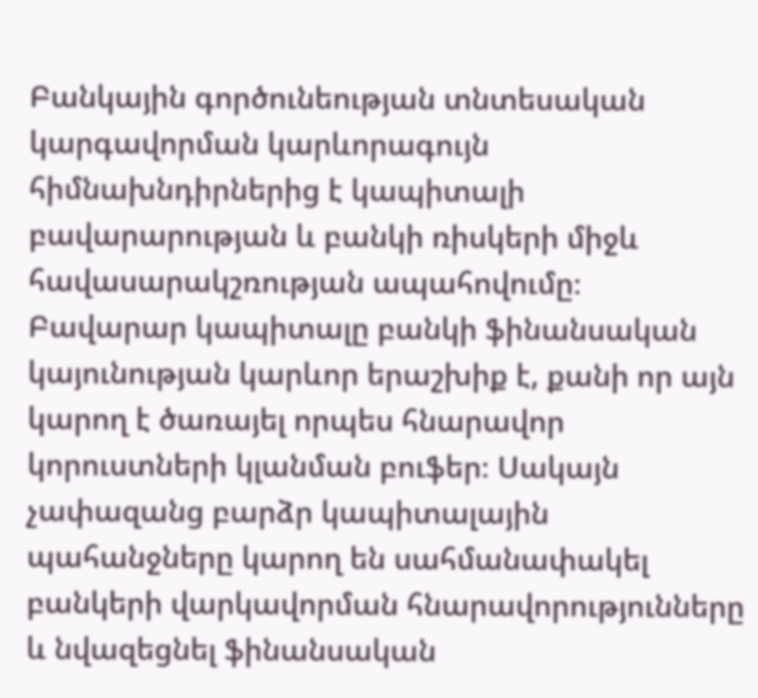Բանկային գործունեության տնտեսական կարգավորման կարևորագույն հիմնախնդիրներից է կապիտալի բավարարության և բանկի ռիսկերի միջև հավասարակշռության ապահովումը։ Բավարար կապիտալը բանկի ֆինանսական կայունության կարևոր երաշխիք է, քանի որ այն կարող է ծառայել որպես հնարավոր կորուստների կլանման բուֆեր։ Սակայն չափազանց բարձր կապիտալային պահանջները կարող են սահմանափակել բանկերի վարկավորման հնարավորությունները և նվազեցնել ֆինանսական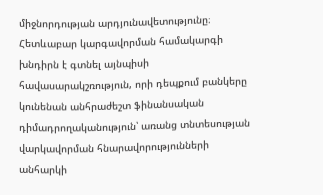միջնորդության արդյունավետությունը։ Հետևաբար կարգավորման համակարգի խնդիրն է գտնել այնպիսի հավասարակշռություն, որի դեպքում բանկերը կունենան անհրաժեշտ ֆինանսական դիմադրողականություն՝ առանց տնտեսության վարկավորման հնարավորությունների անհարկի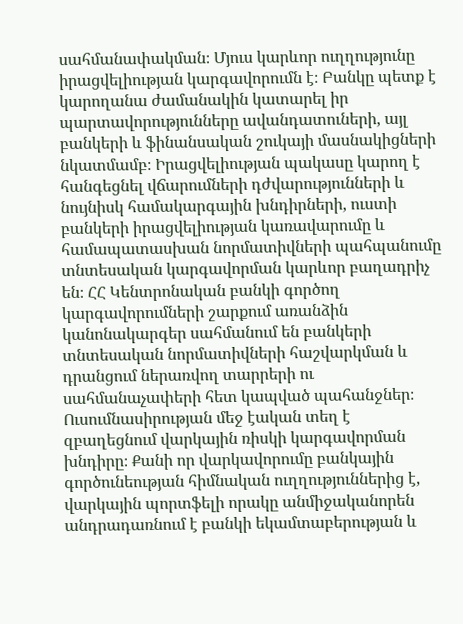սահմանափակման։ Մյուս կարևոր ուղղությունը իրացվելիության կարգավորումն է։ Բանկը պետք է կարողանա ժամանակին կատարել իր պարտավորությունները ավանդատուների, այլ բանկերի և ֆինանսական շուկայի մասնակիցների նկատմամբ։ Իրացվելիության պակասը կարող է հանգեցնել վճարումների դժվարությունների և նույնիսկ համակարգային խնդիրների, ուստի բանկերի իրացվելիության կառավարումը և համապատասխան նորմատիվների պահպանումը տնտեսական կարգավորման կարևոր բաղադրիչ են։ ՀՀ Կենտրոնական բանկի գործող կարգավորումների շարքում առանձին կանոնակարգեր սահմանում են բանկերի տնտեսական նորմատիվների հաշվարկման և դրանցում ներառվող տարրերի ու սահմանաչափերի հետ կապված պահանջներ։ Ուսումնասիրության մեջ էական տեղ է զբաղեցնում վարկային ռիսկի կարգավորման խնդիրը։ Քանի որ վարկավորումը բանկային գործունեության հիմնական ուղղություններից է, վարկային պորտֆելի որակը անմիջականորեն անդրադառնում է բանկի եկամտաբերության և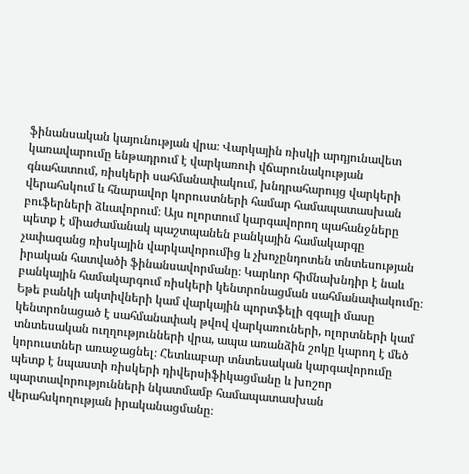ֆինանսական կայունության վրա։ Վարկային ռիսկի արդյունավետ կառավարումը ենթադրում է վարկառուի վճարունակության գնահատում, ռիսկերի սահմանափակում, խնդրահարույց վարկերի վերահսկում և հնարավոր կորուստների համար համապատասխան բուֆերների ձևավորում։ Այս ոլորտում կարգավորող պահանջները պետք է միաժամանակ պաշտպանեն բանկային համակարգը չափազանց ռիսկային վարկավորումից և չխոչընդոտեն տնտեսության իրական հատվածի ֆինանսավորմանը։ Կարևոր հիմնախնդիր է նաև բանկային համակարգում ռիսկերի կենտրոնացման սահմանափակումը։ Եթե բանկի ակտիվների կամ վարկային պորտֆելի զգալի մասը կենտրոնացած է սահմանափակ թվով վարկառուների, ոլորտների կամ տնտեսական ուղղությունների վրա, ապա առանձին շոկը կարող է մեծ կորուստներ առաջացնել։ Հետևաբար տնտեսական կարգավորումը պետք է նպաստի ռիսկերի դիվերսիֆիկացմանը և խոշոր պարտավորությունների նկատմամբ համապատասխան վերահսկողության իրականացմանը։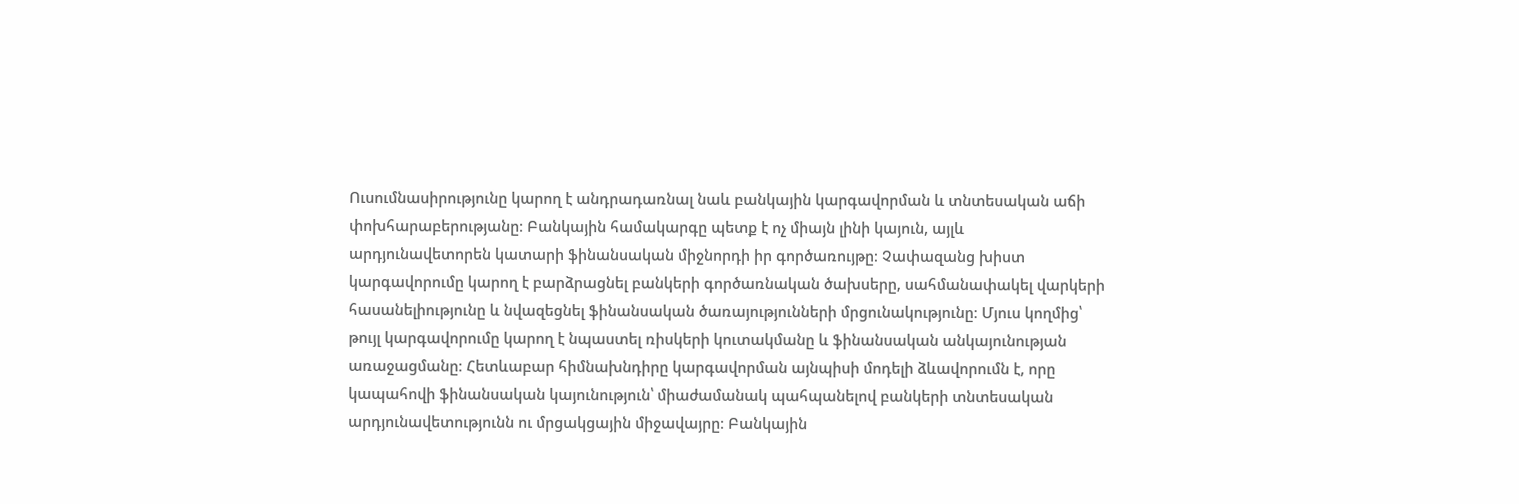Ուսումնասիրությունը կարող է անդրադառնալ նաև բանկային կարգավորման և տնտեսական աճի փոխհարաբերությանը։ Բանկային համակարգը պետք է ոչ միայն լինի կայուն, այլև արդյունավետորեն կատարի ֆինանսական միջնորդի իր գործառույթը։ Չափազանց խիստ կարգավորումը կարող է բարձրացնել բանկերի գործառնական ծախսերը, սահմանափակել վարկերի հասանելիությունը և նվազեցնել ֆինանսական ծառայությունների մրցունակությունը։ Մյուս կողմից՝ թույլ կարգավորումը կարող է նպաստել ռիսկերի կուտակմանը և ֆինանսական անկայունության առաջացմանը։ Հետևաբար հիմնախնդիրը կարգավորման այնպիսի մոդելի ձևավորումն է, որը կապահովի ֆինանսական կայունություն՝ միաժամանակ պահպանելով բանկերի տնտեսական արդյունավետությունն ու մրցակցային միջավայրը։ Բանկային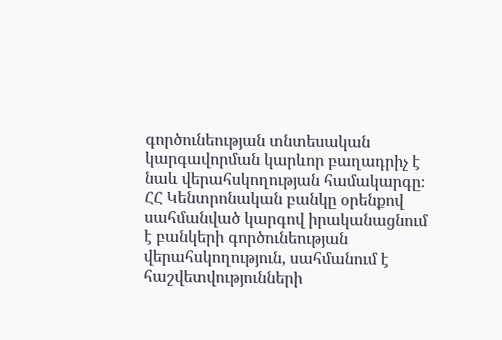գործունեության տնտեսական կարգավորման կարևոր բաղադրիչ է նաև վերահսկողության համակարգը։ ՀՀ Կենտրոնական բանկը օրենքով սահմանված կարգով իրականացնում է բանկերի գործունեության վերահսկողություն, սահմանում է հաշվետվությունների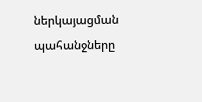ներկայացման պահանջները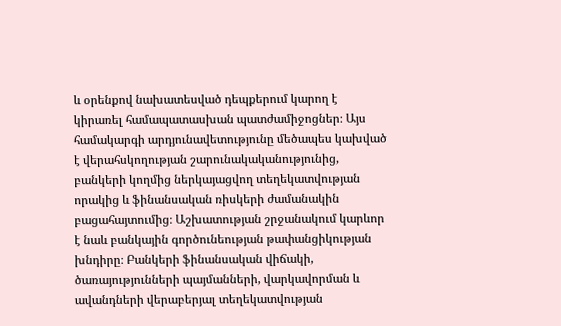և օրենքով նախատեսված դեպքերում կարող է կիրառել համապատասխան պատժամիջոցներ։ Այս համակարգի արդյունավետությունը մեծապես կախված է վերահսկողության շարունակականությունից, բանկերի կողմից ներկայացվող տեղեկատվության որակից և ֆինանսական ռիսկերի ժամանակին բացահայտումից։ Աշխատության շրջանակում կարևոր է նաև բանկային գործունեության թափանցիկության խնդիրը։ Բանկերի ֆինանսական վիճակի, ծառայությունների պայմանների, վարկավորման և ավանդների վերաբերյալ տեղեկատվության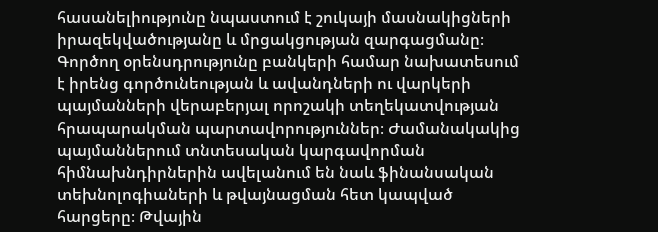հասանելիությունը նպաստում է շուկայի մասնակիցների իրազեկվածությանը և մրցակցության զարգացմանը։ Գործող օրենսդրությունը բանկերի համար նախատեսում է իրենց գործունեության և ավանդների ու վարկերի պայմանների վերաբերյալ որոշակի տեղեկատվության հրապարակման պարտավորություններ։ Ժամանակակից պայմաններում տնտեսական կարգավորման հիմնախնդիրներին ավելանում են նաև ֆինանսական տեխնոլոգիաների և թվայնացման հետ կապված հարցերը։ Թվային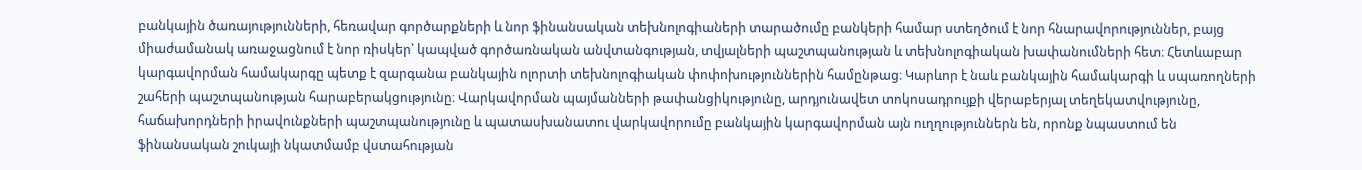բանկային ծառայությունների, հեռավար գործարքների և նոր ֆինանսական տեխնոլոգիաների տարածումը բանկերի համար ստեղծում է նոր հնարավորություններ, բայց միաժամանակ առաջացնում է նոր ռիսկեր՝ կապված գործառնական անվտանգության, տվյալների պաշտպանության և տեխնոլոգիական խափանումների հետ։ Հետևաբար կարգավորման համակարգը պետք է զարգանա բանկային ոլորտի տեխնոլոգիական փոփոխություններին համընթաց։ Կարևոր է նաև բանկային համակարգի և սպառողների շահերի պաշտպանության հարաբերակցությունը։ Վարկավորման պայմանների թափանցիկությունը, արդյունավետ տոկոսադրույքի վերաբերյալ տեղեկատվությունը, հաճախորդների իրավունքների պաշտպանությունը և պատասխանատու վարկավորումը բանկային կարգավորման այն ուղղություններն են, որոնք նպաստում են ֆինանսական շուկայի նկատմամբ վստահության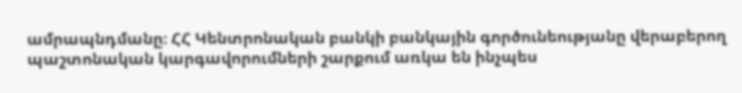ամրապնդմանը։ ՀՀ Կենտրոնական բանկի բանկային գործունեությանը վերաբերող պաշտոնական կարգավորումների շարքում առկա են ինչպես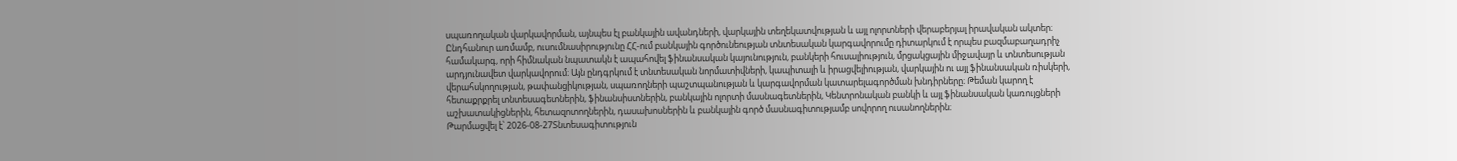սպառողական վարկավորման, այնպես էլ բանկային ավանդների, վարկային տեղեկատվության և այլ ոլորտների վերաբերյալ իրավական ակտեր։ Ընդհանուր առմամբ, ուսումնասիրությունը ՀՀ-ում բանկային գործունեության տնտեսական կարգավորումը դիտարկում է որպես բազմաբաղադրիչ համակարգ, որի հիմնական նպատակն է ապահովել ֆինանսական կայունություն, բանկերի հուսալիություն, մրցակցային միջավայր և տնտեսության արդյունավետ վարկավորում։ Այն ընդգրկում է տնտեսական նորմատիվների, կապիտալի և իրացվելիության, վարկային ու այլ ֆինանսական ռիսկերի, վերահսկողության, թափանցիկության, սպառողների պաշտպանության և կարգավորման կատարելագործման խնդիրները։ Թեման կարող է հետաքրքրել տնտեսագետներին, ֆինանսիստներին, բանկային ոլորտի մասնագետներին, Կենտրոնական բանկի և այլ ֆինանսական կառույցների աշխատակիցներին, հետազոտողներին, դասախոսներին և բանկային գործ մասնագիտությամբ սովորող ուսանողներին։
Թարմացվել է՝ 2026-08-27Տնտեսագիտություն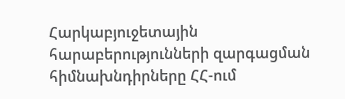Հարկաբյուջետային հարաբերությունների զարգացման հիմնախնդիրները ՀՀ-ում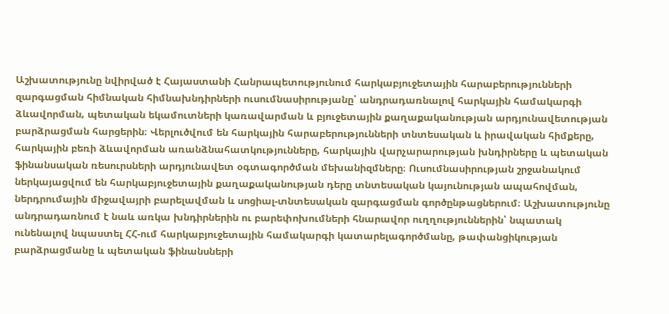Աշխատությունը նվիրված է Հայաստանի Հանրապետությունում հարկաբյուջետային հարաբերությունների զարգացման հիմնական հիմնախնդիրների ուսումնասիրությանը՝ անդրադառնալով հարկային համակարգի ձևավորման, պետական եկամուտների կառավարման և բյուջետային քաղաքականության արդյունավետության բարձրացման հարցերին։ Վերլուծվում են հարկային հարաբերությունների տնտեսական և իրավական հիմքերը, հարկային բեռի ձևավորման առանձնահատկությունները, հարկային վարչարարության խնդիրները և պետական ֆինանսական ռեսուրսների արդյունավետ օգտագործման մեխանիզմները։ Ուսումնասիրության շրջանակում ներկայացվում են հարկաբյուջետային քաղաքականության դերը տնտեսական կայունության ապահովման, ներդրումային միջավայրի բարելավման և սոցիալ-տնտեսական զարգացման գործընթացներում։ Աշխատությունը անդրադառնում է նաև առկա խնդիրներին ու բարեփոխումների հնարավոր ուղղություններին՝ նպատակ ունենալով նպաստել ՀՀ-ում հարկաբյուջետային համակարգի կատարելագործմանը, թափանցիկության բարձրացմանը և պետական ֆինանսների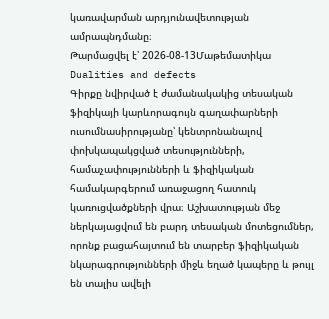կառավարման արդյունավետության ամրապնդմանը։
Թարմացվել է՝ 2026-08-13Մաթեմատիկա
Dualities and defects
Գիրքը նվիրված է ժամանակակից տեսական ֆիզիկայի կարևորագույն գաղափարների ուսումնասիրությանը՝ կենտրոնանալով փոխկապակցված տեսությունների, համաչափությունների և ֆիզիկական համակարգերում առաջացող հատուկ կառուցվածքների վրա։ Աշխատության մեջ ներկայացվում են բարդ տեսական մոտեցումներ, որոնք բացահայտում են տարբեր ֆիզիկական նկարագրությունների միջև եղած կապերը և թույլ են տալիս ավելի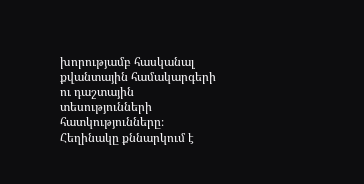խորությամբ հասկանալ քվանտային համակարգերի ու դաշտային տեսությունների հատկությունները։ Հեղինակը քննարկում է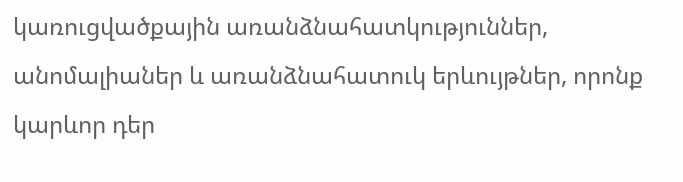կառուցվածքային առանձնահատկություններ, անոմալիաներ և առանձնահատուկ երևույթներ, որոնք կարևոր դեր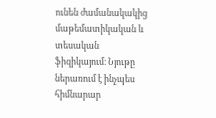ունեն ժամանակակից մաթեմատիկական և տեսական ֆիզիկայում։ Նյութը ներառում է ինչպես հիմնարար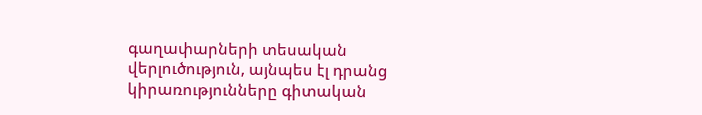գաղափարների տեսական վերլուծություն, այնպես էլ դրանց կիրառությունները գիտական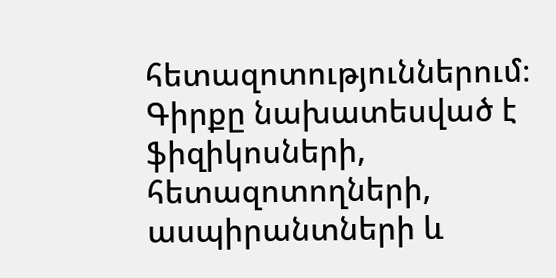հետազոտություններում։ Գիրքը նախատեսված է ֆիզիկոսների, հետազոտողների, ասպիրանտների և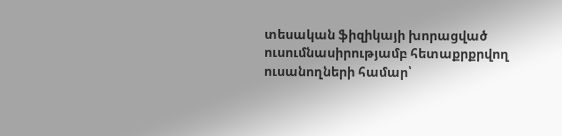տեսական ֆիզիկայի խորացված ուսումնասիրությամբ հետաքրքրվող ուսանողների համար՝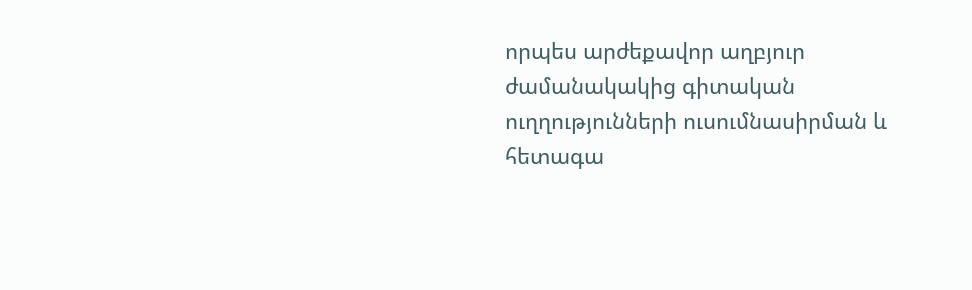որպես արժեքավոր աղբյուր ժամանակակից գիտական ուղղությունների ուսումնասիրման և հետագա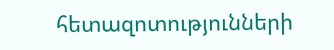հետազոտությունների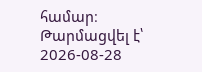համար։
Թարմացվել է՝ 2026-08-28